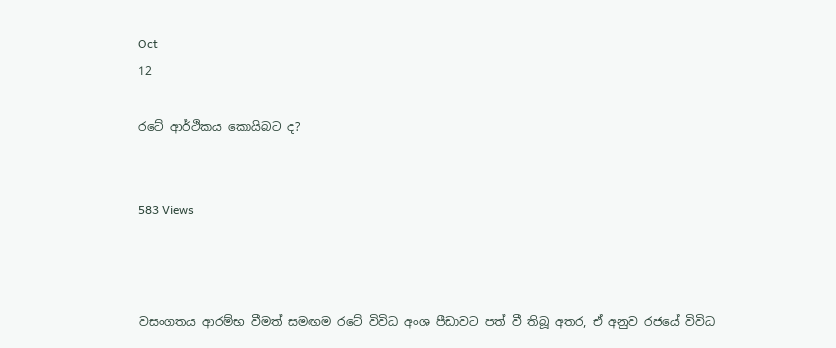Oct
12

රටේ ආර්ථිකය කොයිබට ද?


583 Views



වසංගතය ආරම්භ වීමත් සමඟම රටේ විවිධ අංශ පීඩාවට පත් වී තිබූ අතර, ඒ අනුව රජයේ විවිධ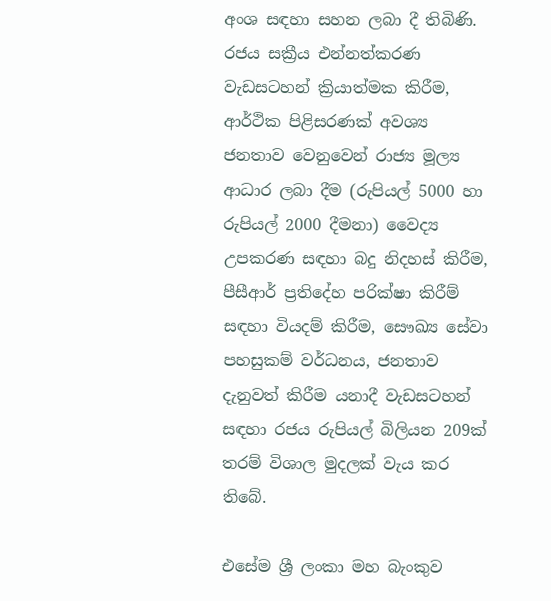අංශ සඳහා සහන ලබා දී තිබිණි. රජය සක්‍රීය එන්නත්කරණ වැඩසටහන් ක්‍රියාත්මක කිරීම, ආර්ථික පිළිසරණක් අවශ්‍ය ජනතාව වෙනුවෙන් රාජ්‍ය මූල්‍ය ආධාර ලබා දීම (රුපියල් 5000 හා රුපියල් 2000 දීමනා) වෛද්‍ය උපකරණ සඳහා බදු නිදහස් කිරීම, පීසීආර් ප්‍රතිදේහ පරික්ෂා කිරීම් සඳහා වියදම් කිරීම, සෞඛ්‍ය සේවා පහසුකම් වර්ධනය, ජනතාව දැනුවත් කිරීම යනාදී වැඩසටහන් සඳහා රජය රුපියල් බිලියන 209ක් තරම් විශාල මුදලක් වැය කර තිබේ.

එසේම ශ්‍රී ලංකා මහ බැංකුව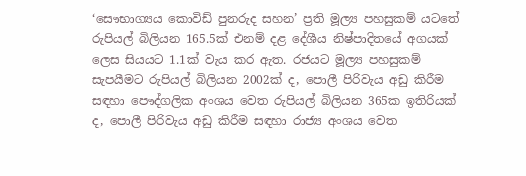‘සෞභාග්‍යය කොවිඩ් පුනරුද සහන’ ප්‍රති මූල්‍ය පහසුකම් යටතේ රුපියල් බිලියන 165.5ක් එනම් දළ දේශීය නිෂ්පාදිතයේ අගයක් ලෙස සියයට 1.1ක් වැය කර ඇත. රජයට මූල්‍ය පහසුකම් සැපයීමට රුපියල් බිලියන 2002ක් ද, පොලී පිරිවැය අඩු කිරීම සඳහා පෞද්ගලික අංශය වෙත රුපියල් බිලියන 365ක ඉතිරියක් ද, පොලී පිරිවැය අඩු කිරීම සඳහා රාජ්‍ය අංශය වෙත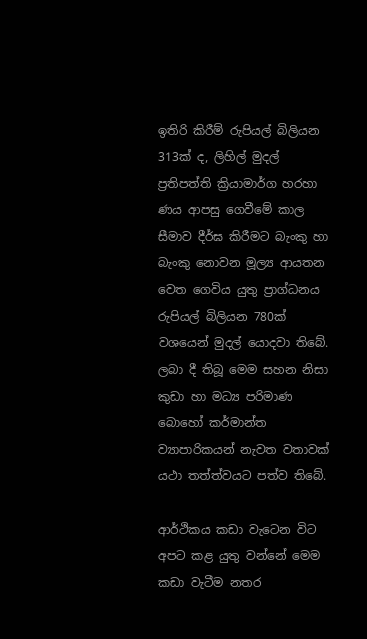ඉතිරි කිරීම් රුපියල් බිලියන 313ක් ද, ලිහිල් මුදල් ප්‍රතිපත්ති ක්‍රියාමාර්ග හරහා ණය ආපසු ගෙවීමේ කාල සීමාව දීර්ඝ කිරීමට බැංකු හා බැංකු නොවන මූල්‍ය ආයතන වෙත ගෙවිය යුතු ප්‍රාග්ධනය රුපියල් බිලියන 780ක් වශයෙන් මුදල් යොදවා තිබේ. ලබා දී තිබූ මෙම සහන නිසා කුඩා හා මධ්‍ය පරිමාණ බොහෝ කර්මාන්ත ව්‍යාපාරිකයන් නැවත වතාවක් යථා තත්ත්වයට පත්ව තිබේ.

ආර්ථිකය කඩා වැටෙන විට අපට කළ යුතු වන්නේ මෙම කඩා වැටීම නතර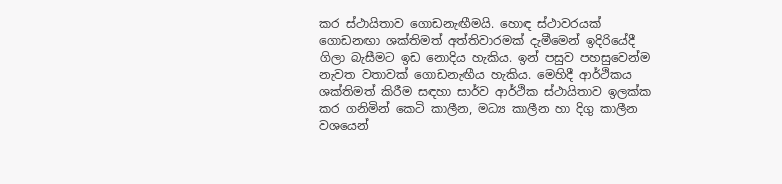කර ස්ථායිතාව ගොඩනැඟීමයි. හොඳ ස්ථාවරයක් ගොඩනඟා ශක්තිමත් අත්තිවාරමක් දැමීමෙන් ඉදිරියේදී ගිලා බැසීමට ඉඩ නොදිය හැකිය. ඉන් පසුව පහසුවෙන්ම නැවත වතාවක් ගොඩනැඟීය හැකිය. මෙහිදී ආර්ථිකය ශක්තිමත් කිරීම සඳහා සාර්ව ආර්ථික ස්ථායිතාව ඉලක්ක කර ගනිමින් කෙටි කාලීන, මධ්‍ය කාලීන හා දිගු කාලීන වශයෙන්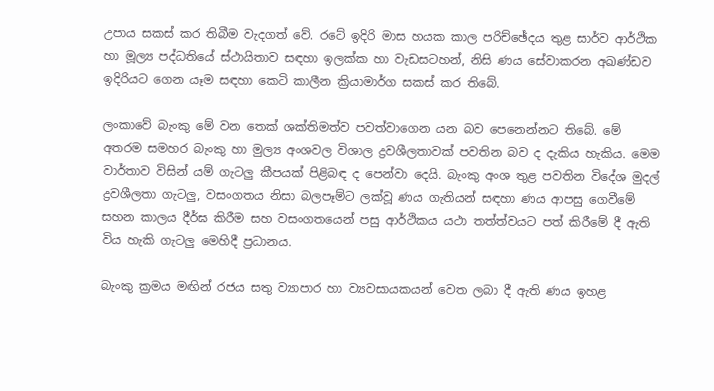උපාය සකස් කර තිබීම වැදගත් වේ. රටේ ඉදිරි මාස හයක කාල පරිච්ඡේදය තුළ සාර්ව ආර්ථික හා මූල්‍ය පද්ධතියේ ස්ථායිතාව සඳහා ඉලක්ක හා වැඩසටහන්, නිසි ණය සේවාකරන අඛණ්ඩව ඉදිරියට ගෙන යෑම සඳහා කෙටි කාලීන ක්‍රියාමාර්ග සකස් කර තිබේ.

ලංකාවේ බැංකු මේ වන තෙක් ශක්තිමත්ව පවත්වාගෙන යන බව පෙනෙන්නට තිබේ. මේ අතරම සමහර බැංකු හා මුල්‍ය අංශවල විශාල ද්‍රවශීලතාවක් පවතින බව ද දැකිය හැකිය. මෙම වාර්තාව විසින් යම් ගැටලු කීපයක් පිළිබඳ ද පෙන්වා දෙයි. බැංකු අංශ තුළ පවතින විදේශ මුදල් ද්‍රවශීලතා ගැටලු, වසංගතය නිසා බලපෑම්ට ලක්වූ ණය ගැතියන් සඳහා ණය ආපසු ගෙවීමේ සහන කාලය දීර්ඝ කිරීම සහ වසංගතයෙන් පසු ආර්ථිකය යථා තත්ත්වයට පත් කිරීමේ දී ඇති විය හැකි ගැටලු මෙහිදී ප්‍රධානය.

බැංකු ක්‍රමය මඟින් රජය සතු ව්‍යාපාර හා ව්‍යවසායකයන් වෙත ලබා දී ඇති ණය ඉහළ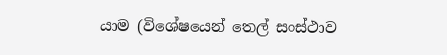යාම (විශේෂයෙන් තෙල් සංස්ථාව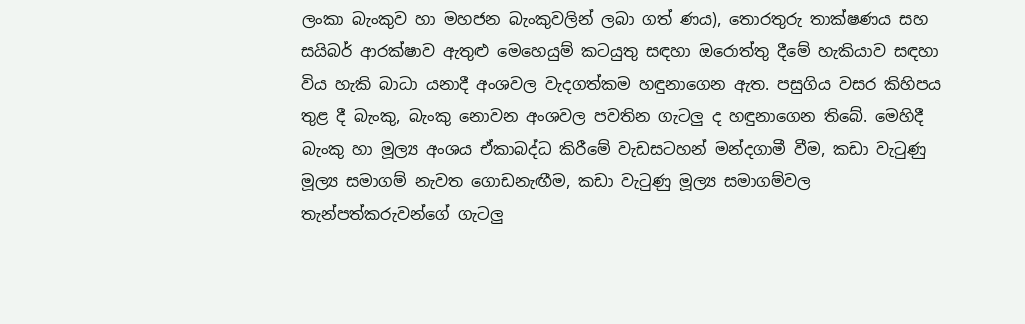ලංකා බැංකුව හා මහජන බැංකුවලින් ලබා ගත් ණය), තොරතුරු තාක්ෂණය සහ සයිබර් ආරක්ෂාව ඇතුළු මෙහෙයුම් කටයුතු සඳහා ඔරොත්තු දීමේ හැකියාව සඳහා විය හැකි බාධා යනාදී අංශවල වැදගත්කම හඳුනාගෙන ඇත. පසුගිය වසර කිහිපය තුළ දී බැංකු, බැංකු නොවන අංශවල පවතින ගැටලු ද හඳුනාගෙන තිබේ. මෙහිදී බැංකු හා මූල්‍ය අංශය ඒකාබද්ධ කිරීමේ වැඩසටහන් මන්දගාමී වීම, කඩා වැටුණු මූල්‍ය සමාගම් නැවත ගොඩනැඟීම, කඩා වැටුණු මූල්‍ය සමාගම්වල තැන්පත්කරුවන්ගේ ගැටලු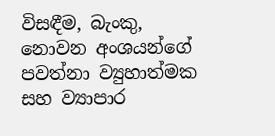විසඳීම, බැංකු, නොවන අංශයන්ගේ පවත්නා ව්‍යුහාත්මක සහ ව්‍යාපාර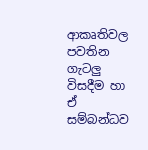ආකෘතිවල පවතින ගැටලු විසදීම හා ඒ සම්බන්ධව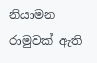නියාමන රාමුවක් ඇති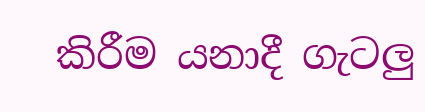කිරීම යනාදී ගැටලු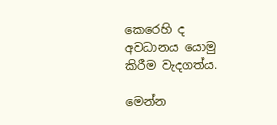කෙරෙහි ද අවධානය යොමු කිරීම වැදගත්ය.

මෙන්න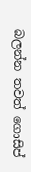බලන්න තවත් ගොසිප්